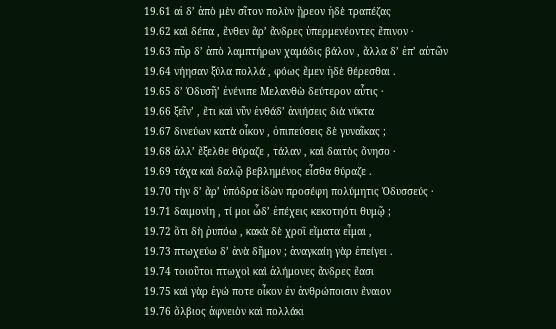19.61 αἱ δ’ ἀπὸ μὲν σῖτον πολὺν ᾕρεον ἠδὲ τραπέζας
19.62 καὶ δέπα , ἔνθεν ἄρ’ ἄνδρες ὑπερμενέοντες ἔπινον ·
19.63 πῦρ δ’ ἀπὸ λαμπτήρων χαμάδις βάλον , ἄλλα δ’ ἐπ’ αὐτῶν
19.64 νήησαν ξύλα πολλά , φόως ἔμεν ἠδὲ θέρεσθαι .
19.65 δ’ Ὀδυσῆ’ ἐνένιπε Μελανθὼ δεύτερον αὖτις ·
19.66 ξεῖν’ , ἔτι καὶ νῦν ἐνθάδ’ ἀνιήσεις διὰ νύκτα
19.67 δινεύων κατὰ οἶκον , ὀπιπεύσεις δὲ γυναῖκας ;
19.68 ἀλλ’ ἔξελθε θύραζε , τάλαν , καὶ δαιτὸς ὄνησο ·
19.69 τάχα καὶ δαλῷ βεβλημένος εἶσθα θύραζε .
19.70 τὴν δ’ ἄρ’ ὑπόδρα ἰδὼν προσέφη πολύμητις Ὀδυσσεύς ·
19.71 δαιμονίη , τί μοι ὧδ’ ἐπέχεις κεκοτηότι θυμῷ ;
19.72 ὅτι δὴ ῥυπόω , κακὰ δὲ χροῒ εἵματα εἷμαι ,
19.73 πτωχεύω δ’ ἀνὰ δῆμον ; ἀναγκαίη γὰρ ἐπείγει .
19.74 τοιοῦτοι πτωχοὶ καὶ ἀλήμονες ἄνδρες ἔασι
19.75 καὶ γὰρ ἐγώ ποτε οἶκον ἐν ἀνθρώποισιν ἔναιον
19.76 ὄλβιος ἀφνειὸν καὶ πολλάκι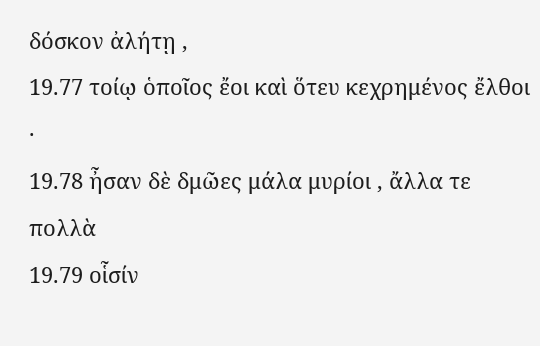δόσκον ἀλήτῃ ,
19.77 τοίῳ ὁποῖος ἔοι καὶ ὅτευ κεχρημένος ἔλθοι ·
19.78 ἦσαν δὲ δμῶες μάλα μυρίοι , ἄλλα τε πολλὰ
19.79 οἷσίν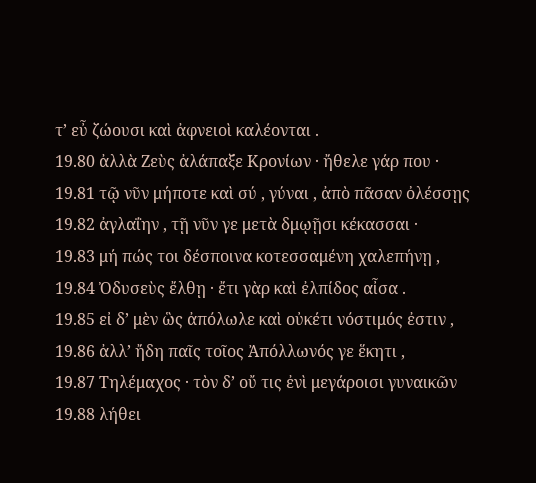τ’ εὖ ζώουσι καὶ ἀφνειοὶ καλέονται .
19.80 ἀλλὰ Ζεὺς ἀλάπαξε Κρονίων · ἤθελε γάρ που ·
19.81 τῷ νῦν μήποτε καὶ σύ , γύναι , ἀπὸ πᾶσαν ὀλέσσῃς
19.82 ἀγλαΐην , τῇ νῦν γε μετὰ δμῳῇσι κέκασσαι ·
19.83 μή πώς τοι δέσποινα κοτεσσαμένη χαλεπήνῃ ,
19.84 Ὀδυσεὺς ἔλθῃ · ἔτι γὰρ καὶ ἐλπίδος αἶσα .
19.85 εἰ δ’ μὲν ὣς ἀπόλωλε καὶ οὐκέτι νόστιμός ἐστιν ,
19.86 ἀλλ’ ἤδη παῖς τοῖος Ἀπόλλωνός γε ἕκητι ,
19.87 Τηλέμαχος · τὸν δ’ οὔ τις ἐνὶ μεγάροισι γυναικῶν
19.88 λήθει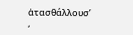ἀτασθάλλουσ’ ,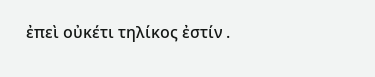ἐπεὶ οὐκέτι τηλίκος ἐστίν .